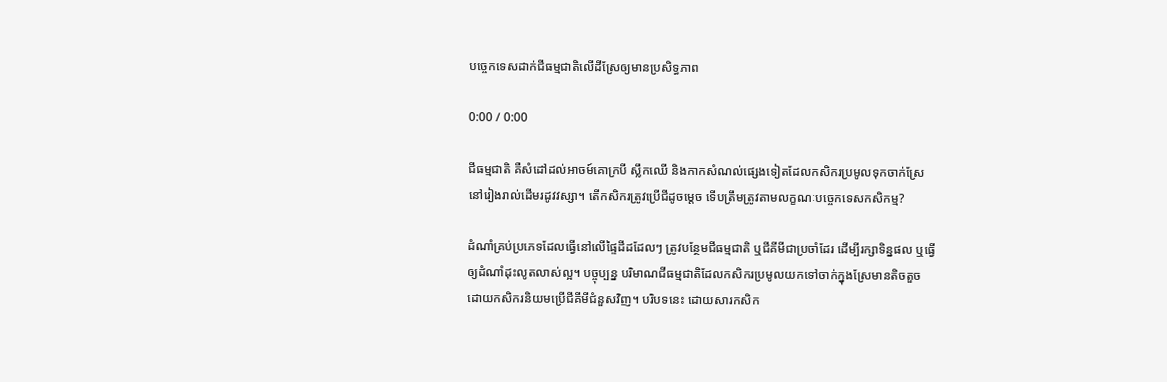បច្ចេកទេសដាក់ជីធម្មជាតិលើដីស្រែឲ្យមានប្រសិទ្ធភាព

0:00 / 0:00

ជីធម្មជាតិ គឺសំដៅដល់អាចម៍គោក្របី ស្លឹកឈើ និងកាកសំណល់ផ្សេងទៀតដែលកសិករប្រមូលទុកចាក់ស្រែនៅរៀងរាល់ដើមរដូវវស្សា។ តើកសិករត្រូវប្រើជីដូចម្ដេច ទើបត្រឹមត្រូវតាមលក្ខណៈបច្ចេកទេសកសិកម្ម?

ដំណាំគ្រប់ប្រភេទដែលធ្វើនៅលើផ្ទៃដីដដែលៗ ត្រូវបន្ថែមជីធម្មជាតិ ឬជីគីមីជាប្រចាំដែរ ដើម្បីរក្សាទិន្នផល ឬធ្វើឲ្យដំណាំដុះលូតលាស់ល្អ។ បច្ចុប្បន្ន បរិមាណជីធម្មជាតិដែលកសិករប្រមូលយកទៅចាក់ក្នុងស្រែមានតិចតួច ដោយកសិករនិយមប្រើជីគីមីជំនួសវិញ។ បរិបទនេះ ដោយសារកសិក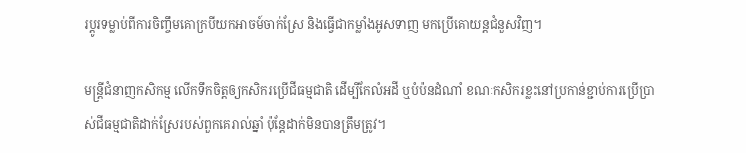រប្ដូរទម្លាប់ពីការចិញ្ចឹមគោក្របីយកអាចម៍ចាក់ស្រែ និងធ្វើជាកម្លាំងអូសទាញ មកប្រើគោយន្តជំនួសវិញ។

មន្ត្រីជំនាញកសិកម្ម លើកទឹកចិត្តឲ្យកសិករប្រើជីធម្មជាតិ ដើម្បីកែលំអដី ឬបំប៉នដំណាំ ខណៈកសិករខ្លះនៅប្រកាន់ខ្ជាប់ការប្រើប្រាស់ជីធម្មជាតិដាក់ស្រែរបស់ពួកគេរាល់ឆ្នាំ ប៉ុន្តែដាក់មិនបានត្រឹមត្រូវ។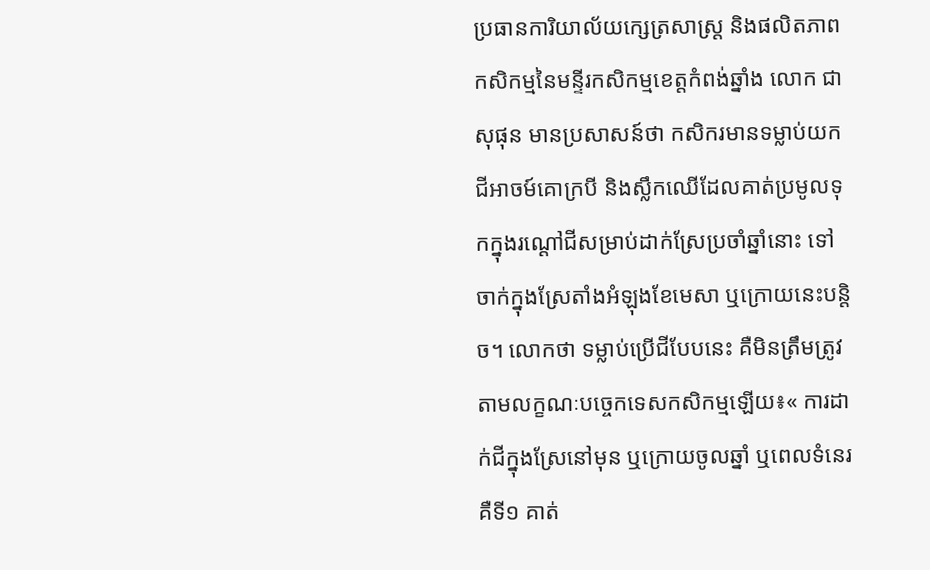ប្រធានការិយាល័យក្សេត្រសាស្ត្រ និងផលិតភាពកសិកម្មនៃមន្ទីរកសិកម្មខេត្តកំពង់ឆ្នាំង លោក ជា សុផុន មានប្រសាសន៍ថា កសិករមានទម្លាប់យកជីអាចម៍គោក្របី និងស្លឹកឈើដែលគាត់ប្រមូលទុកក្នុងរណ្ដៅជីសម្រាប់ដាក់ស្រែប្រចាំឆ្នាំនោះ ទៅចាក់ក្នុងស្រែតាំងអំឡុងខែមេសា ឬក្រោយនេះបន្តិច។ លោកថា ទម្លាប់ប្រើជីបែបនេះ គឺមិនត្រឹមត្រូវតាមលក្ខណៈបច្ចេកទេសកសិកម្មឡើយ៖« ការដាក់ជីក្នុងស្រែនៅមុន ឬក្រោយចូលឆ្នាំ ឬពេលទំនេរ គឺទី១ គាត់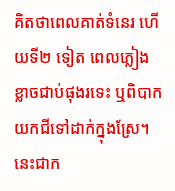គិតថាពេលគាត់ទំនេរ ហើយទី២ ទៀត ពេលភ្លៀងខ្លាចជាប់ផុងរទេះ ឬពិបាកយកជីទៅដាក់ក្នុងស្រែ។ នេះជាក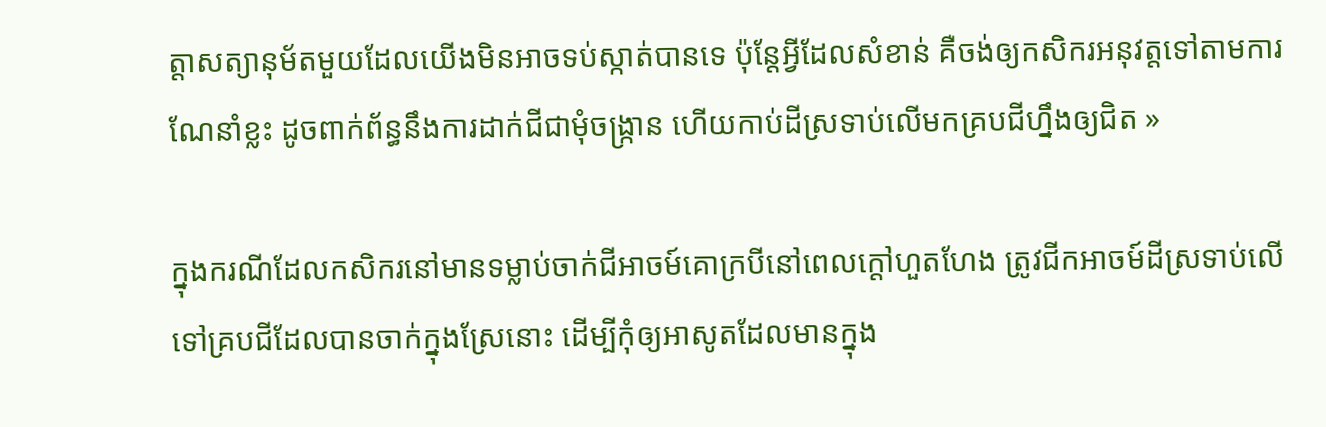ត្តាសត្យានុម័តមួយដែលយើងមិនអាចទប់ស្កាត់បានទេ ប៉ុន្តែអ្វីដែលសំខាន់ គឺចង់ឲ្យកសិករអនុវត្តទៅតាមការណែនាំខ្លះ ដូចពាក់ព័ន្ធនឹងការដាក់ជីជាមុំចង្ក្រាន ហើយកាប់ដីស្រទាប់លើមកគ្របជីហ្នឹងឲ្យជិត »

ក្នុងករណីដែលកសិករនៅមានទម្លាប់ចាក់ជីអាចម៍គោក្របីនៅពេលក្ដៅហួតហែង ត្រូវជីកអាចម៍ដីស្រទាប់លើទៅគ្របជីដែលបានចាក់ក្នុងស្រែនោះ ដើម្បីកុំឲ្យអាសូតដែលមានក្នុង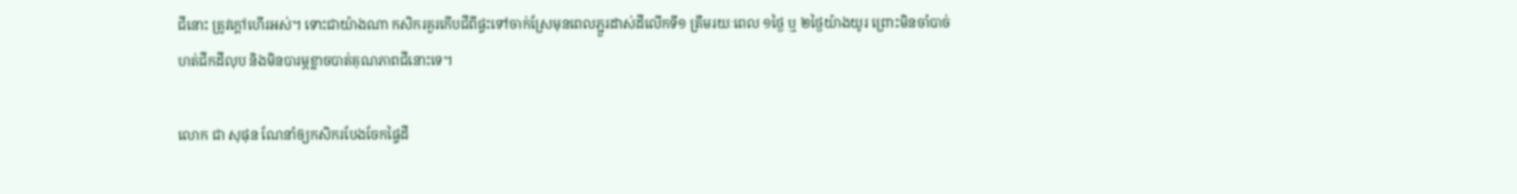ជីនោះ ត្រូវក្ដៅហើរអស់។ ទោះជាយ៉ាងណា កសិករគួរកើបជីពីផ្ទះទៅចាក់ស្រែមុនពេលភ្ជួរដាស់ដីលើកទី១ ត្រឹមរយៈពេល ១ថ្ងៃ ឬ ២ថ្ងៃយ៉ាងយូរ ព្រោះមិនចាំបាច់ហត់ជីកដីលុប និងមិនបារម្ភខ្លាចបាត់គុណភាពជីនោះទេ។

លោក ជា សុផុន ណែនាំឲ្យកសិករបែងចែកផ្ទៃដី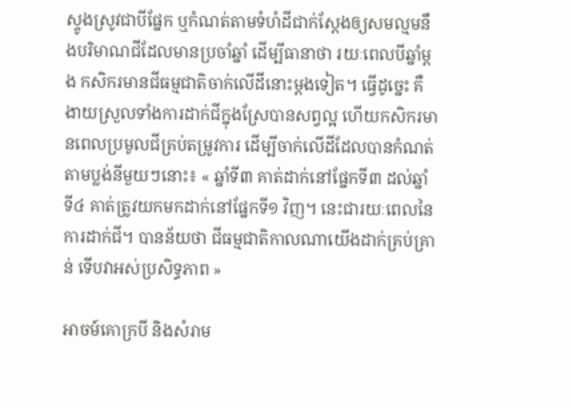ស្ទូងស្រូវជាបីផ្នែក ឬកំណត់តាមទំហំដីជាក់ស្ដែងឲ្យសមល្មមនឹងបរិមាណជីដែលមានប្រចាំឆ្នាំ ដើម្បីធានាថា រយៈពេលបីឆ្នាំម្ដង កសិករមានជីធម្មជាតិចាក់លើដីនោះម្ដងទៀត។ ធ្វើដូច្នេះ គឺងាយស្រួលទាំងការដាក់ជីក្នុងស្រែបានសព្វល្អ ហើយកសិករមានពេលប្រមូលជីគ្រប់តម្រូវការ ដើម្បីចាក់លើដីដែលបានកំណត់តាមប្លង់នីមួយៗនោះ៖ « ឆ្នាំទី៣ គាត់ដាក់នៅផ្នែកទី៣ ដល់ឆ្នាំទី៤ គាត់ត្រូវយកមកដាក់នៅផ្នែកទី១ វិញ។ នេះជារយៈពេលនៃការដាក់ជី។ បានន័យថា ជីធម្មជាតិកាលណាយើងដាក់គ្រប់គ្រាន់ ទើបវាអស់ប្រសិទ្ធភាព »

អាចម៍គោក្របី និងសំរាម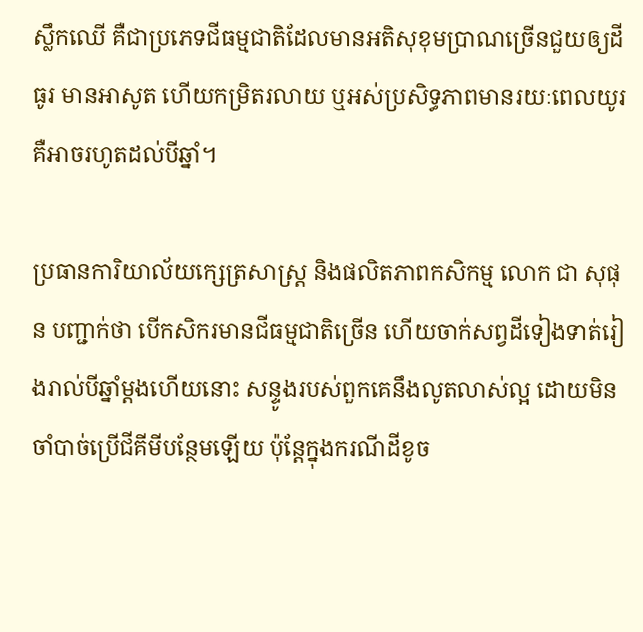ស្លឹកឈើ គឺជាប្រភេទជីធម្មជាតិដែលមានអតិសុខុមប្រាណច្រើនជួយឲ្យដីធូរ មានអាសូត ហើយកម្រិតរលាយ ឬអស់ប្រសិទ្ធភាពមានរយៈពេលយូរ គឺអាចរហូតដល់បីឆ្នាំ។

ប្រធានការិយាល័យក្សេត្រសាស្ត្រ និងផលិតភាពកសិកម្ម លោក ជា សុផុន បញ្ជាក់ថា បើកសិករមានជីធម្មជាតិច្រើន ហើយចាក់សព្វដីទៀងទាត់រៀងរាល់បីឆ្នាំម្ដងហើយនោះ សន្ទូងរបស់ពួកគេនឹងលូតលាស់ល្អ ដោយមិនចាំបាច់ប្រើជីគីមីបន្ថែមឡើយ ប៉ុន្តែក្នុងករណីដីខូច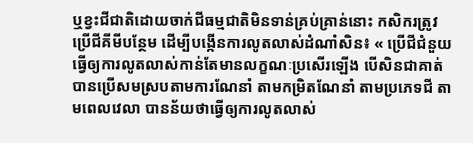ឬខ្វះជីជាតិដោយចាក់ជីធម្មជាតិមិនទាន់គ្រប់គ្រាន់នោះ កសិករត្រូវប្រើជីគីមីបន្ថែម ដើម្បីបង្កើនការលូតលាស់ដំណាំសិន៖ « ប្រើជីជំនួយ ធ្វើឲ្យការលូតលាស់កាន់តែមានលក្ខណៈប្រសើរឡើង បើសិនជាគាត់បានប្រើសមស្របតាមការណែនាំ តាមកម្រិតណែនាំ តាមប្រភេទជី តាមពេលវេលា បានន័យថាធ្វើឲ្យការលូតលាស់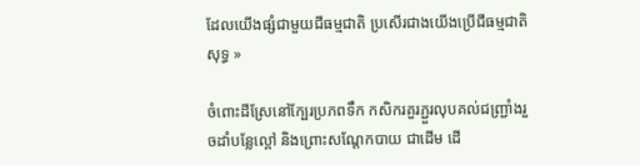ដែលយើងផ្សំជាមួយជីធម្មជាតិ ប្រសើរជាងយើងប្រើជីធម្មជាតិសុទ្ធ »

ចំពោះដីស្រែនៅក្បែរប្រភពទឹក កសិករគួរភ្ជួរលុបគល់ជញ្ជ្រាំងរួចដាំបន្លែល្ពៅ និងព្រោះសណ្ដែកបាយ ជាដើម ដើ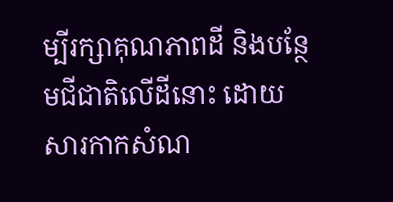ម្បីរក្សាគុណភាពដី និងបន្ថែមជីជាតិលើដីនោះ ដោយសារកាកសំណ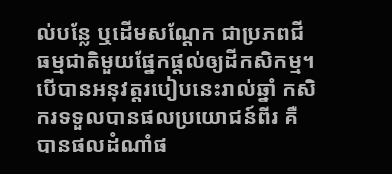ល់បន្លែ ឬដើមសណ្ដែក ជាប្រភពជីធម្មជាតិមួយផ្នែកផ្ដល់ឲ្យដីកសិកម្ម។ បើបានអនុវត្តរបៀបនេះរាល់ឆ្នាំ កសិករទទួលបានផលប្រយោជន៍ពីរ គឺបានផលដំណាំផ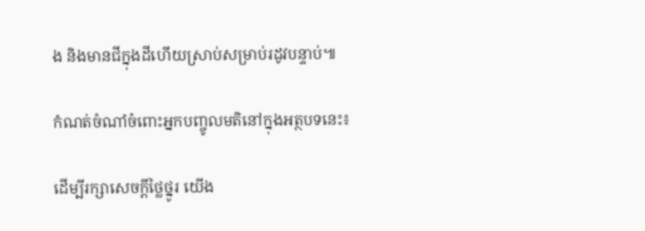ង និងមានជីក្នុងដីហើយស្រាប់សម្រាប់រដូវបន្ទាប់៕

កំណត់ចំណាំចំពោះអ្នកបញ្ចូលមតិនៅក្នុងអត្ថបទនេះ៖

ដើម្បីរក្សាសេចក្ដីថ្លៃថ្នូរ យើង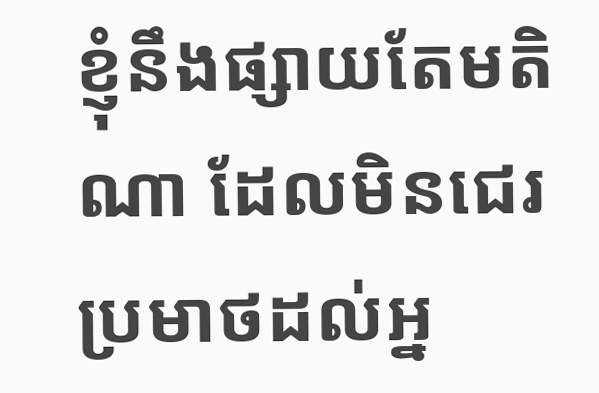ខ្ញុំនឹងផ្សាយតែមតិណា ដែលមិនជេរប្រមាថដល់អ្ន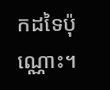កដទៃប៉ុណ្ណោះ។